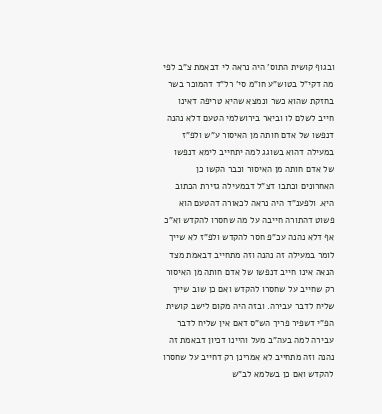ובגוף קושית התוס' היה נראה לי דבאמת צ"ב לפי מה דקי"ל בטוש"ע חו"מ סי' רל"ד דהמוכר בשר בחזקת שהוא כשר ונמצא שהיא טריפה דאינו חייב לשלם לו וביאר בירושלמי הטעם דלא נהנה דנפשו של אדם חותה מן האיסור ע"ש ולפ"ז במעילה דהוא בשוגג למה יתחייב לימא דנפשו של אדם חותה מן האיסור וכבר הקשו כן האחרונים וכתבו דצ"ל דבמעילה גזירת הכתוב היא. ולפענ"ד היה נראה לכאורה דהטעם הוא פשוט דהתורה חייבה על מה שחסרו להקדש וא"כ אף דלא נהנה עכ"פ חסר להקדש ולפ"ז לא שייך לומר במעילה זה נהנה וזה מתחייב דבאמת מצד הנאה אינו חייב דנפשו של אדם חותה מן האיסור רק שחייב על שחסרו להקדש ואם כן שוב שייך שליח לדבר עבירה. ובזה היה מקום לישב קושית הפ"י דשפיר פריך הש"ס דאם אין שליח לדבר עבירה למה בעה"ב מעל והיינו דכיון דבאמת זה נהנה וזה מתחייב לא אמרינן רק דחייב על שחסרו להקדש ואם כן בשלמא לב"ש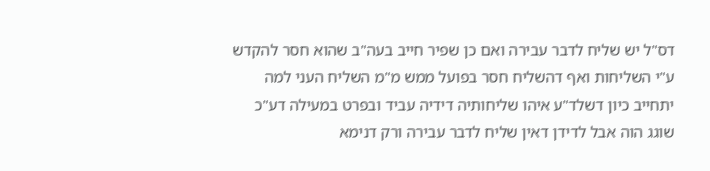דס"ל יש שליח לדבר עבירה ואם כן שפיר חייב בעה"ב שהוא חסר להקדש ע"י השליחות ואף דהשליח חסר בפועל ממש מ"מ השליח העני למה יתחייב כיון דשלד"ע איהו שליחותיה דידיה עביד ובפרט במעילה דע"כ שוגג הוה אבל לדידן דאין שליח לדבר עבירה ורק דנימא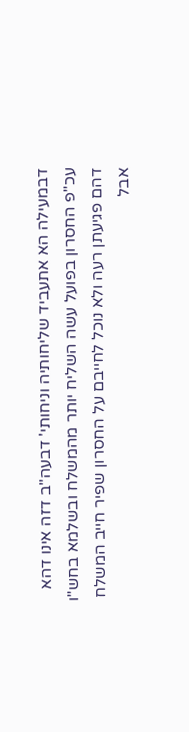דבמעילה הא אתעביד שליחותיה וניחותי' דבעה"ב דזה אינו דהא עכ"פ החסרון בפועל עשה השליח יותר מהמשלח ובשלמא בחש"ו דהם פגיעתן רעה ולא נוכל לחייבם על החסרון שפיר חייב המשלח אבל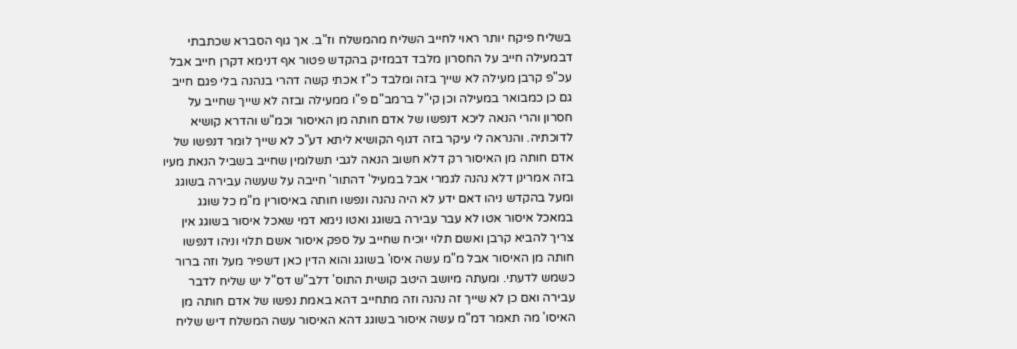בשליח פיקח יותר ראוי לחייב השליח מהמשלח וז"ב. אך גוף הסברא שכתבתי דבמעילה חייב על החסרון מלבד דבמזיק בהקדש פטור אף דנימא דקרן חייב אבל עכ"פ קרבן מעילה לא שייך בזה ומלבד כ"ז אכתי קשה דהרי בנהנה בלי פגם חייב גם כן כמבואר במעילה וכן קי"ל ברמב"ם פ"ו ממעילה ובזה לא שייך שחייב על חסרון והרי הנאה ליכא דנפשו של אדם חותה מן האיסור וכמ"ש והדרא קושיא לדוכתיה. והנראה לי עיקר בזה דגוף הקושיא ליתא דע"כ לא שייך לומר דנפשו של אדם חותה מן האיסור רק דלא חשוב הנאה לגבי תשלומין שחייב בשביל הנאת מעיו בזה אמרינן דלא נהנה לגמרי אבל במעיל' דהתור' חייבה על שעשה עבירה בשוגג ומעל בהקדש ניהו דאם ידע לא היה נהנה ונפשו חותה באיסורין מ"מ כל שוגג במאכל איסור אטו לא עבר עבירה בשוגג ואטו נימא דמי שאכל איסור בשוגג אין צריך להביא קרבן ואשם תלוי יוכיח שחייב על ספק איסור אשם תלוי וניהו דנפשו חותה מן האיסור אבל מ"מ עשה איסו' בשוגג והוא הדין כאן דשפיר מעל וזה ברור כשמש לדעתי. ומעתה מיושב היטב קושית התוס' דלב"ש דס"ל יש שליח לדבר עבירה ואם כן לא שייך זה נהנה וזה מתחייב דהא באמת נפשו של אדם חותה מן האיסו' מה תאמר דמ"מ עשה איסור בשוגג דהא האיסור עשה המשלח דיש שליח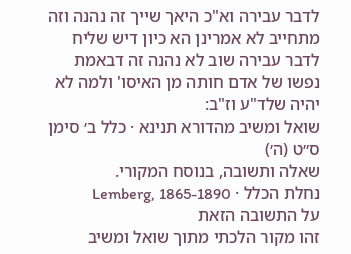לדבר עבירה וא"כ היאך שייך זה נהנה וזה מתחייב לא אמרינן הא כיון דיש שליח לדבר עבירה שוב לא נהנה זה דבאמת נפשו של אדם חותה מן האיסו' ולמה לא יהיה שלד"ע וז"ב:
שואל ומשיב מהדורא תנינא · כלל ב׳ סימן ס״ט (ה׳)
שאלה ותשובה, בנוסח המקורי.
נחלת הכלל · Lemberg, 1865-1890
על התשובה הזאת
זהו מקור הלכתי מתוך שואל ומשיב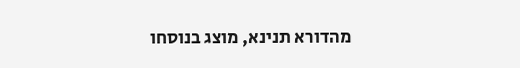מהדורא תנינא, מוצג בנוסחו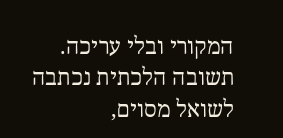המקורי ובלי עריכה. תשובה הלכתית נכתבה לשואל מסוים,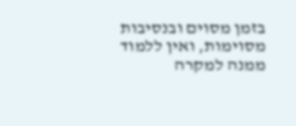בזמן מסוים ובנסיבות מסוימות, ואין ללמוד ממנה למקרה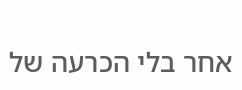אחר בלי הכרעה של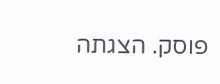פוסק. הצגתה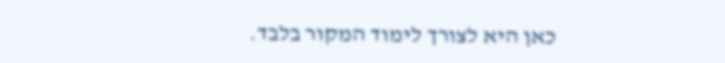כאן היא לצורך לימוד המקור בלבד.